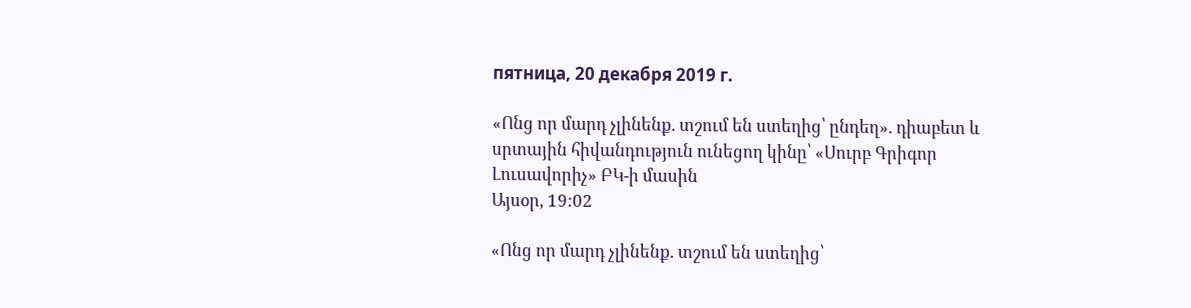пятница, 20 декабря 2019 г.

«Ոնց որ մարդ չլինենք. տշում են ստեղից՝ ընդեղ». դիաբետ և սրտային հիվանդություն ունեցող կինը՝ «Սուրբ Գրիգոր Լուսավորիչ» ԲԿ-ի մասին
Այսօր, 19:02

«Ոնց որ մարդ չլինենք. տշում են ստեղից՝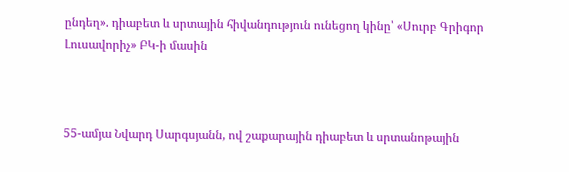ընդեղ». դիաբետ և սրտային հիվանդություն ունեցող կինը՝ «Սուրբ Գրիգոր Լուսավորիչ» ԲԿ-ի մասին



55-ամյա Նվարդ Սարգսյանն, ով շաքարային դիաբետ և սրտանոթային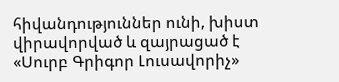հիվանդություններ ունի, խիստ վիրավորված և զայրացած է «Սուրբ Գրիգոր Լուսավորիչ»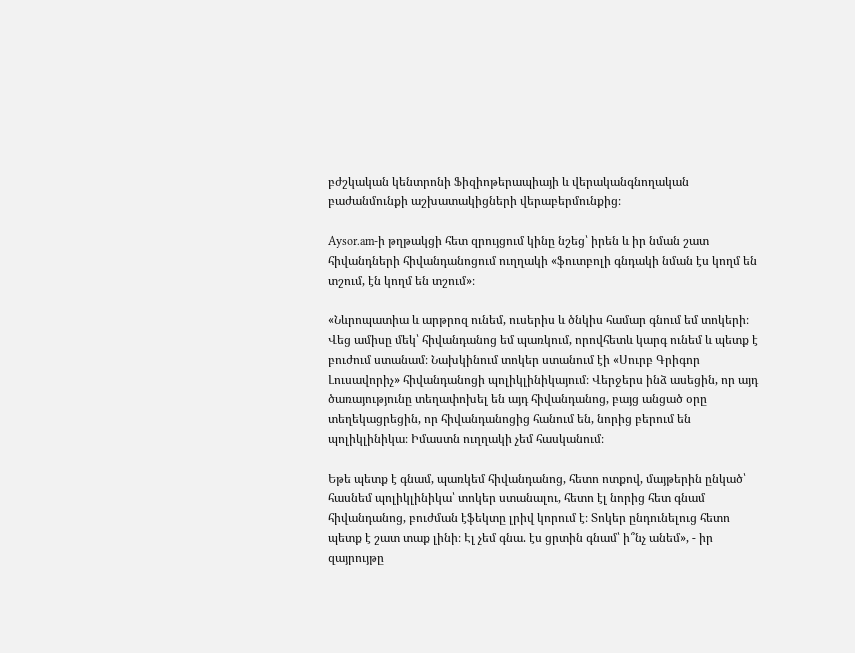բժշկական կենտրոնի Ֆիզիոթերապիայի և վերականգնողական բաժանմունքի աշխատակիցների վերաբերմունքից։

Aysor.am-ի թղթակցի հետ զրույցում կինը նշեց՝ իրեն և իր նման շատ հիվանդների հիվանդանոցում ուղղակի «ֆուտբոլի գնդակի նման էս կողմ են տշում, էն կողմ են տշում»։

«Նևրոպատիա և արթրոզ ունեմ, ուսերիս և ծնկիս համար գնում եմ տոկերի։ Վեց ամիսը մեկ՝ հիվանդանոց եմ պառկում, որովհետև կարգ ունեմ և պետք է բուժում ստանամ։ Նախկինում տոկեր ստանում էի «Սուրբ Գրիգոր Լուսավորիչ» հիվանդանոցի պոլիկլինիկայում։ Վերջերս ինձ ասեցին, որ այդ ծառայությունը տեղափոխել են այդ հիվանդանոց, բայց անցած օրը տեղեկացրեցին, որ հիվանդանոցից հանում են, նորից բերում են պոլիկլինիկա։ Իմաստն ուղղակի չեմ հասկանում։

Եթե պետք է գնամ, պառկեմ հիվանդանոց, հետո ոտքով, մայթերին ընկած՝ հասնեմ պոլիկլինիկա՝ տոկեր ստանալու, հետո էլ նորից հետ գնամ հիվանդանոց, բուժման էֆեկտը լրիվ կորում է։ Տոկեր ընդունելուց հետո պետք է շատ տաք լինի։ Էլ չեմ գնա. էս ցրտին գնամ՝ ի՞նչ անեմ», - իր զայրույթը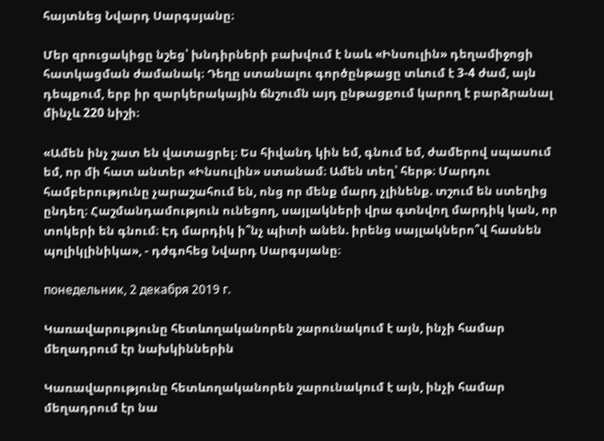հայտնեց Նվարդ Սարգսյանը։

Մեր զրուցակիցը նշեց՝ խնդիրների բախվում է նաև «Ինսուլին» դեղամիջոցի հատկացման ժամանակ։ Դեղը ստանալու գործընթացը տևում է 3-4 ժամ, այն դեպքում, երբ իր զարկերակային ճնշումն այդ ընթացքում կարող է բարձրանալ մինչև 220 նիշի։

«Ամեն ինչ շատ են վատացրել։ Ես հիվանդ կին եմ, գնում եմ, ժամերով սպասում եմ, որ մի հատ անտեր «Ինսուլին» ստանամ։ Ամեն տեղ՝ հերթ։ Մարդու համբերությունը չարաշահում են, ոնց որ մենք մարդ չլինենք. տշում են ստեղից ընդեղ։ Հաշմանդամություն ունեցող, սայլակների վրա գտնվող մարդիկ կան, որ տոկերի են գնում։ Էդ մարդիկ ի՞նչ պիտի անեն. իրենց սայլակներո՞վ հասնեն պոլիկլինիկա», - դժգոհեց Նվարդ Սարգսյանը։

понедельник, 2 декабря 2019 г.

Կառավարությունը հետևողականորեն շարունակում է այն, ինչի համար մեղադրում էր նախկիններին

Կառավարությունը հետևողականորեն շարունակում է այն, ինչի համար մեղադրում էր նա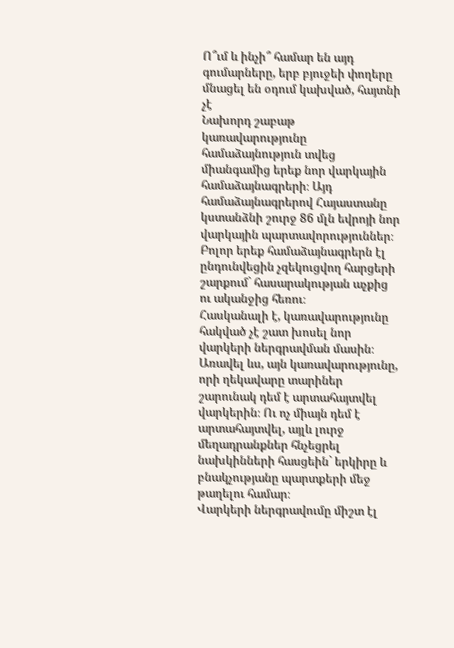Ո՞ւմ և ինչի՞ համար են այդ գումարները, երբ բյուջեի փողերը մնացել են օդում կախված, հայտնի չէ
Նախորդ շաբաթ կառավարությունը համաձայնություն տվեց միանգամից երեք նոր վարկային համաձայնագրերի։ Այդ համաձայնագրերով Հայաստանը կստանձնի շուրջ 86 մլն եվրոյի նոր վարկային պարտավորություններ։ Բոլոր երեք համաձայնագրերն էլ ընդունվեցին չզեկուցվող հարցերի շարքում` հասարակության աչքից ու ականջից հեռու։
Հասկանալի է, կառավարությունը հակված չէ շատ խոսել նոր վարկերի ներգրավման մասին։ Առավել ևս, այն կառավարությունը, որի ղեկավարը տարիներ շարունակ դեմ է արտահայտվել վարկերին։ Ու ոչ միայն դեմ է արտահայտվել, այլև լուրջ մեղադրանքներ հնչեցրել նախկինների հասցեին` երկիրը և բնակչությանը պարտքերի մեջ թաղելու համար։
Վարկերի ներգրավումը միշտ էլ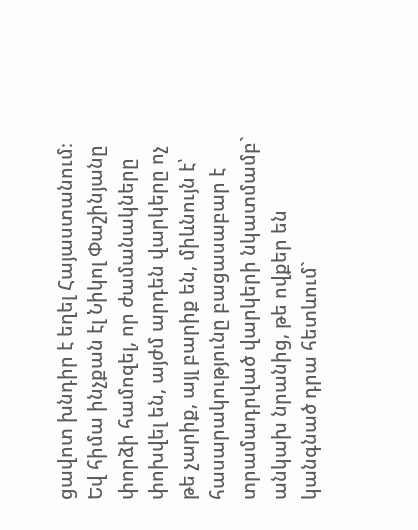ցավոտ խնդիր է եղել Հայաստանում։ Եվ հիմա ինչքան էլ Նիկոլ Փաշինյանը փորձի համոզել, որ ժամանակները փոխվել են, այժմ արդեն վարկերը ոչ թե չարիք, այլ բարիք են, միևնույն է՝ հասարակությունը բացասաբար է տրամադրված վարկերի նկատմամբ` անկախ նրանից, թե ովքեր են կանգնած դրա հետևում`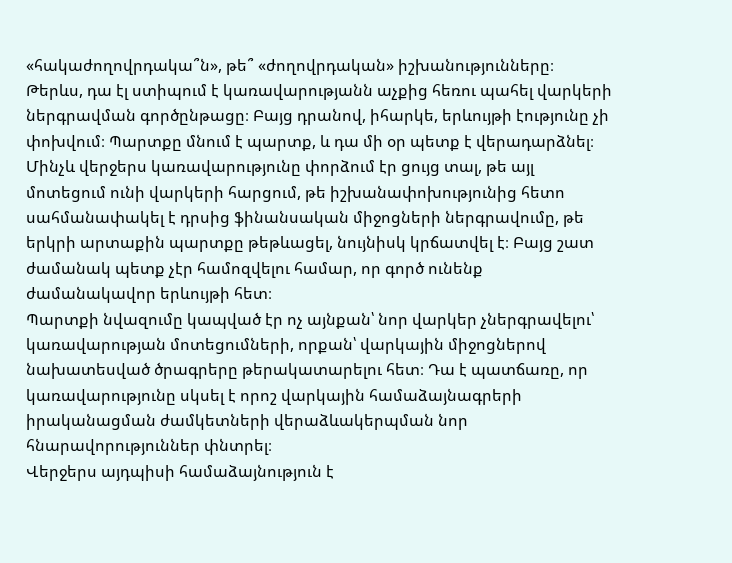«հակաժողովրդակա՞ն», թե՞ «ժողովրդական» իշխանությունները։
Թերևս, դա էլ ստիպում է կառավարությանն աչքից հեռու պահել վարկերի ներգրավման գործընթացը։ Բայց դրանով, իհարկե, երևույթի էությունը չի փոխվում։ Պարտքը մնում է պարտք, և դա մի օր պետք է վերադարձնել։
Մինչև վերջերս կառավարությունը փորձում էր ցույց տալ, թե այլ մոտեցում ունի վարկերի հարցում, թե իշխանափոխությունից հետո սահմանափակել է դրսից ֆինանսական միջոցների ներգրավումը, թե երկրի արտաքին պարտքը թեթևացել, նույնիսկ կրճատվել է։ Բայց շատ ժամանակ պետք չէր համոզվելու համար, որ գործ ունենք ժամանակավոր երևույթի հետ։
Պարտքի նվազումը կապված էր ոչ այնքան՝ նոր վարկեր չներգրավելու՝ կառավարության մոտեցումների, որքան՝ վարկային միջոցներով նախատեսված ծրագրերը թերակատարելու հետ։ Դա է պատճառը, որ կառավարությունը սկսել է որոշ վարկային համաձայնագրերի իրականացման ժամկետների վերաձևակերպման նոր հնարավորություններ փնտրել։
Վերջերս այդպիսի համաձայնություն է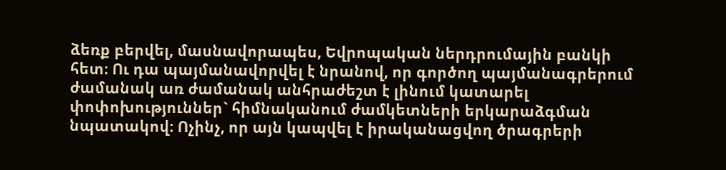ձեռք բերվել, մասնավորապես, Եվրոպական ներդրումային բանկի հետ։ Ու դա պայմանավորվել է նրանով, որ գործող պայմանագրերում ժամանակ առ ժամանակ անհրաժեշտ է լինում կատարել փոփոխություններ` հիմնականում ժամկետների երկարաձգման նպատակով։ Ոչինչ, որ այն կապվել է իրականացվող ծրագրերի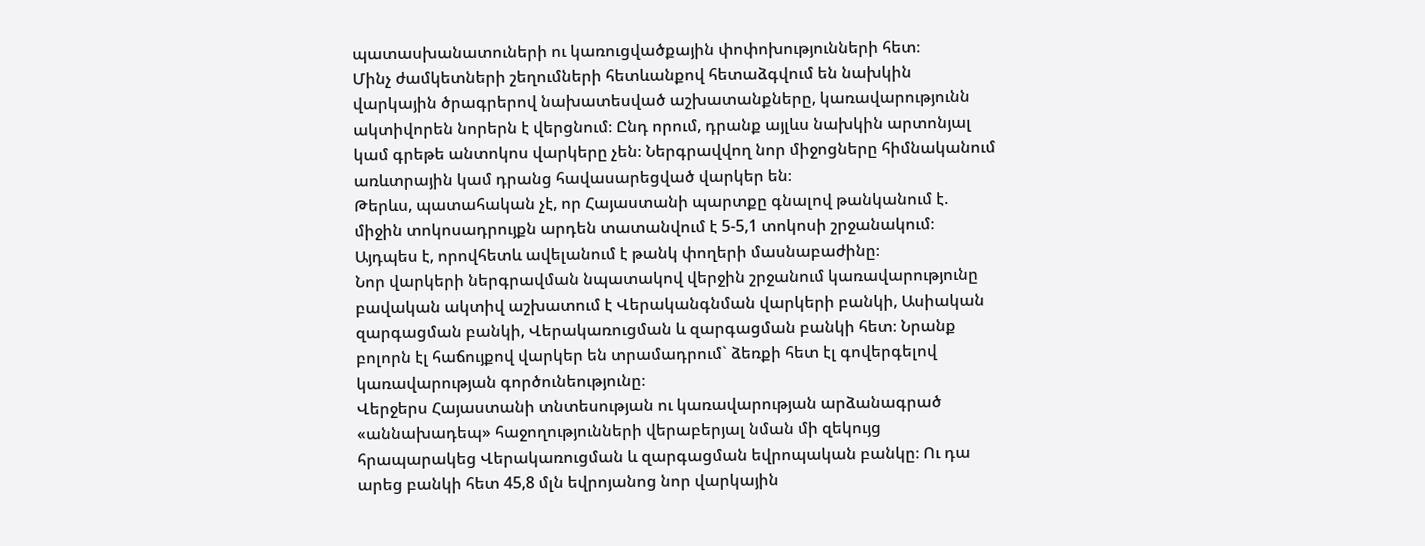պատասխանատուների ու կառուցվածքային փոփոխությունների հետ։
Մինչ ժամկետների շեղումների հետևանքով հետաձգվում են նախկին վարկային ծրագրերով նախատեսված աշխատանքները, կառավարությունն ակտիվորեն նորերն է վերցնում։ Ընդ որում, դրանք այլևս նախկին արտոնյալ կամ գրեթե անտոկոս վարկերը չեն։ Ներգրավվող նոր միջոցները հիմնականում առևտրային կամ դրանց հավասարեցված վարկեր են։
Թերևս, պատահական չէ, որ Հայաստանի պարտքը գնալով թանկանում է. միջին տոկոսադրույքն արդեն տատանվում է 5-5,1 տոկոսի շրջանակում։ Այդպես է, որովհետև ավելանում է թանկ փողերի մասնաբաժինը։
Նոր վարկերի ներգրավման նպատակով վերջին շրջանում կառավարությունը բավական ակտիվ աշխատում է Վերականգնման վարկերի բանկի, Ասիական զարգացման բանկի, Վերակառուցման և զարգացման բանկի հետ։ Նրանք բոլորն էլ հաճույքով վարկեր են տրամադրում` ձեռքի հետ էլ գովերգելով կառավարության գործունեությունը։
Վերջերս Հայաստանի տնտեսության ու կառավարության արձանագրած «աննախադեպ» հաջողությունների վերաբերյալ նման մի զեկույց հրապարակեց Վերակառուցման և զարգացման եվրոպական բանկը։ Ու դա արեց բանկի հետ 45,8 մլն եվրոյանոց նոր վարկային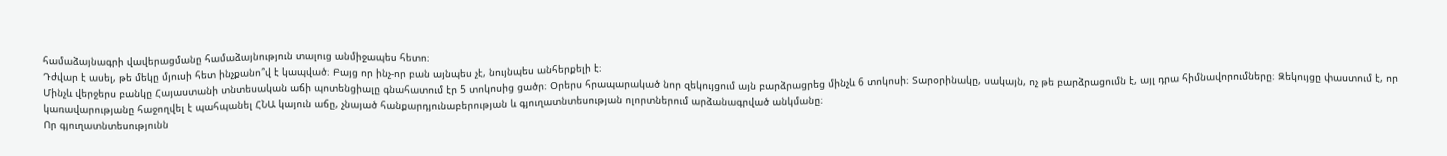համաձայնագրի վավերացմանը համաձայնություն տալուց անմիջապես հետո։
Դժվար է ասել, թե մեկը մյուսի հետ ինչքանո՞վ է կապված։ Բայց որ ինչ-որ բան այնպես չէ, նույնպես անհերքելի է։
Մինչև վերջերս բանկը Հայաստանի տնտեսական աճի պոտենցիալը գնահատում էր 5 տոկոսից ցածր։ Օրերս հրապարակած նոր զեկույցում այն բարձրացրեց մինչև 6 տոկոսի։ Տարօրինակը, սակայն, ոչ թե բարձրացումն է, այլ դրա հիմնավորումները։ Զեկույցը փաստում է, որ  կառավարությանը հաջողվել է պահպանել ՀՆԱ կայուն աճը, չնայած հանքարդյունաբերության և գյուղատնտեսության ոլորտներում արձանագրված անկմանը։
Որ գյուղատնտեսությունն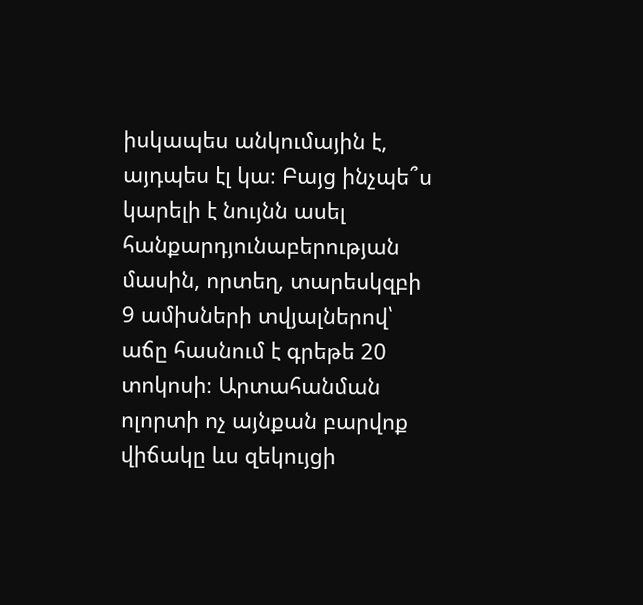իսկապես անկումային է, այդպես էլ կա։ Բայց ինչպե՞ս կարելի է նույնն ասել հանքարդյունաբերության մասին, որտեղ, տարեսկզբի 9 ամիսների տվյալներով՝ աճը հասնում է գրեթե 20 տոկոսի։ Արտահանման ոլորտի ոչ այնքան բարվոք վիճակը ևս զեկույցի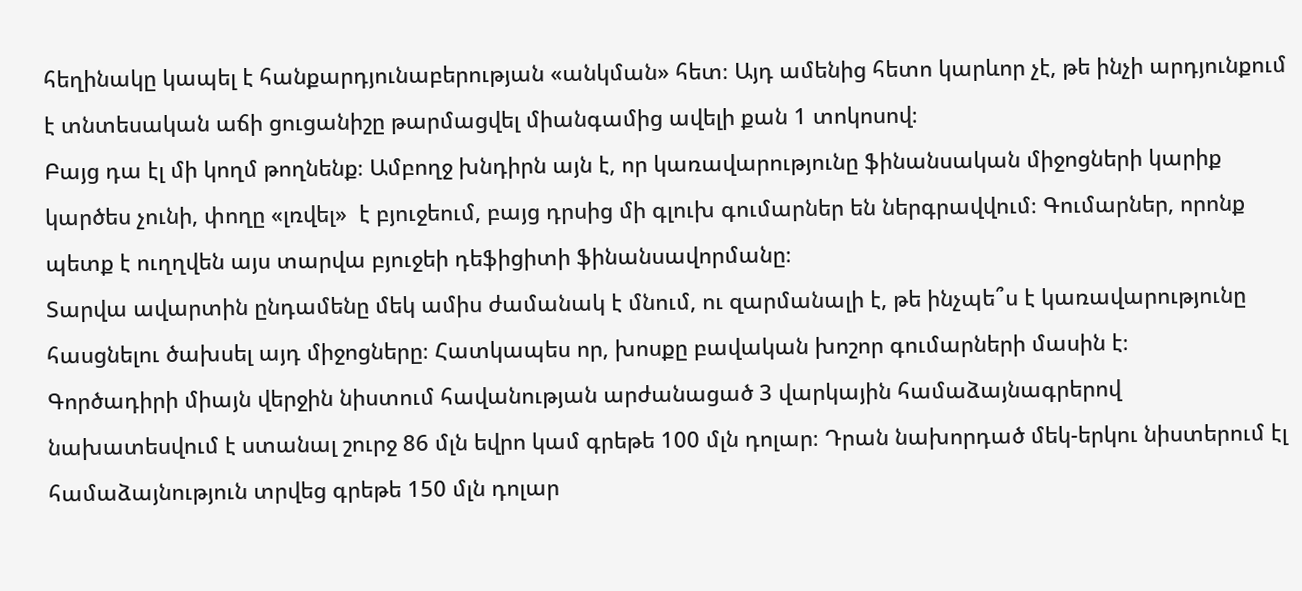հեղինակը կապել է հանքարդյունաբերության «անկման» հետ։ Այդ ամենից հետո կարևոր չէ, թե ինչի արդյունքում է տնտեսական աճի ցուցանիշը թարմացվել միանգամից ավելի քան 1 տոկոսով։
Բայց դա էլ մի կողմ թողնենք։ Ամբողջ խնդիրն այն է, որ կառավարությունը ֆինանսական միջոցների կարիք կարծես չունի, փողը «լռվել»  է բյուջեում, բայց դրսից մի գլուխ գումարներ են ներգրավվում։ Գումարներ, որոնք պետք է ուղղվեն այս տարվա բյուջեի դեֆիցիտի ֆինանսավորմանը։
Տարվա ավարտին ընդամենը մեկ ամիս ժամանակ է մնում, ու զարմանալի է, թե ինչպե՞ս է կառավարությունը հասցնելու ծախսել այդ միջոցները։ Հատկապես որ, խոսքը բավական խոշոր գումարների մասին է։
Գործադիրի միայն վերջին նիստում հավանության արժանացած 3 վարկային համաձայնագրերով նախատեսվում է ստանալ շուրջ 86 մլն եվրո կամ գրեթե 100 մլն դոլար։ Դրան նախորդած մեկ-երկու նիստերում էլ համաձայնություն տրվեց գրեթե 150 մլն դոլար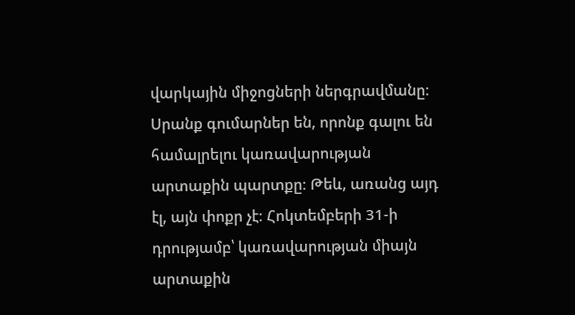վարկային միջոցների ներգրավմանը։
Սրանք գումարներ են, որոնք գալու են համալրելու կառավարության արտաքին պարտքը։ Թեև, առանց այդ էլ, այն փոքր չէ։ Հոկտեմբերի 31-ի դրությամբ՝ կառավարության միայն արտաքին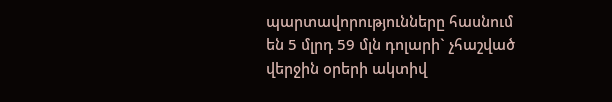պարտավորությունները հասնում են 5 մլրդ 59 մլն դոլարի` չհաշված վերջին օրերի ակտիվ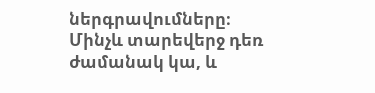ներգրավումները։
Մինչև տարեվերջ դեռ ժամանակ կա, և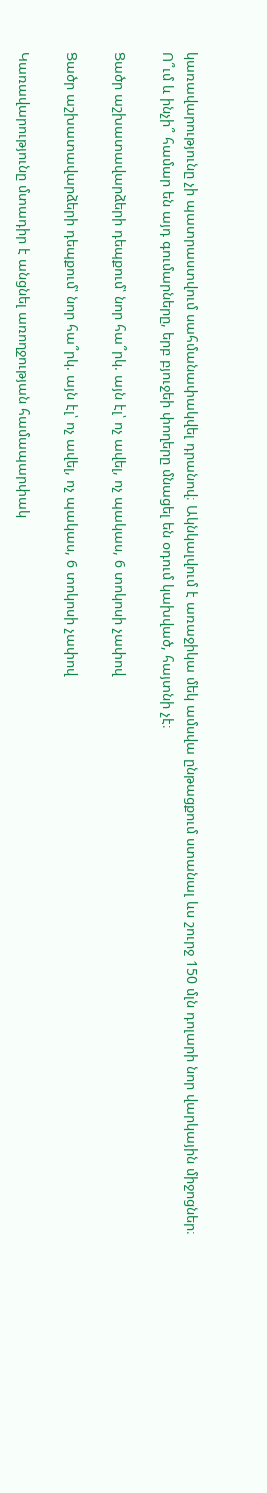կառավարությունը չի պատրաստվում սահմանափակվել դրանով։ Ակնկալվում է առաջիկա մեկ ամսվա ընթացքում ստանալ ևս շուրջ 150 մլն դոլարի նոր վարկային միջոցներ։ Ո՞ւմ և ինչի՞ համար են այդ գումարները, երբ բյուջեի փողերը մնացել են օդում կախված, հայտնի չէ։

Ցածր աշխատավարձերի դեպքում՝ նոր հա՞րկ. այն էլ՝ ոչ ավել, ոչ պակաս, 6 տոկոսի չափով

Ցածր աշխատավարձերի դեպքում՝ նոր հա՞րկ. այն էլ՝ ոչ ավել, ոչ պակաս, 6 տոկոսի չափով

Կառավարությունը մտադիր է անցնել առողջության համապարփակ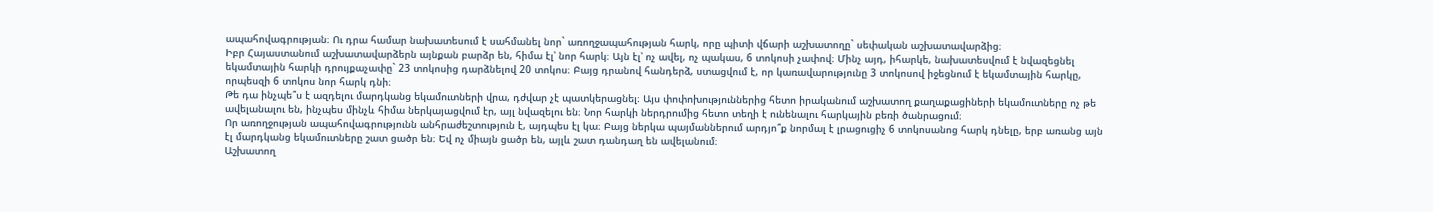ապահովագրության։ Ու դրա համար նախատեսում է սահմանել նոր` առողջապահության հարկ, որը պիտի վճարի աշխատողը` սեփական աշխատավարձից։
Իբր Հայաստանում աշխատավարձերն այնքան բարձր են, հիմա էլ՝ նոր հարկ։ Այն էլ՝ ոչ ավել, ոչ պակաս, 6 տոկոսի չափով։ Մինչ այդ, իհարկե, նախատեսվում է նվազեցնել եկամտային հարկի դրույքաչափը` 23 տոկոսից դարձնելով 20 տոկոս։ Բայց դրանով հանդերձ, ստացվում է, որ կառավարությունը 3 տոկոսով իջեցնում է եկամտային հարկը, որպեսզի 6 տոկոս նոր հարկ դնի։
Թե դա ինչպե՞ս է ազդելու մարդկանց եկամուտների վրա, դժվար չէ պատկերացնել։ Այս փոփոխություններից հետո իրականում աշխատող քաղաքացիների եկամուտները ոչ թե ավելանալու են, ինչպես մինչև հիմա ներկայացվում էր, այլ նվազելու են։ Նոր հարկի ներդրումից հետո տեղի է ունենալու հարկային բեռի ծանրացում։
Որ առողջության ապահովագրությունն անհրաժեշտություն է, այդպես էլ կա։ Բայց ներկա պայմաններում արդյո՞ք նորմալ է լրացուցիչ 6 տոկոսանոց հարկ դնելը, երբ առանց այն էլ մարդկանց եկամուտները շատ ցածր են։ Եվ ոչ միայն ցածր են, այլև շատ դանդաղ են ավելանում։
Աշխատող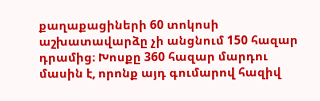քաղաքացիների 60 տոկոսի աշխատավարձը չի անցնում 150 հազար դրամից։ Խոսքը 360 հազար մարդու մասին է, որոնք այդ գումարով հազիվ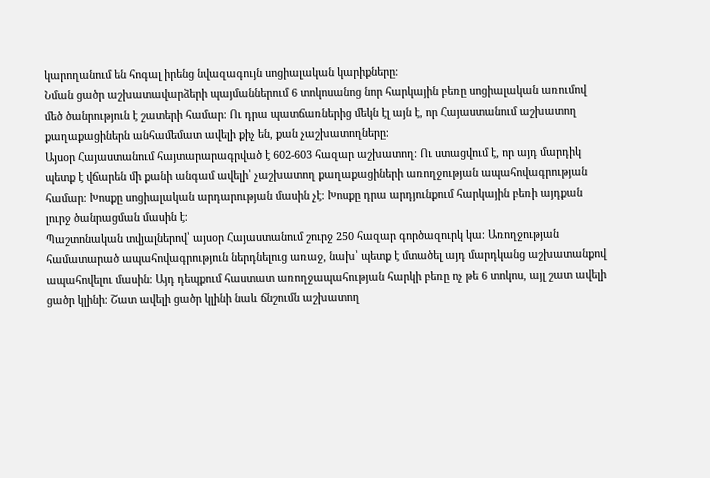կարողանում են հոգալ իրենց նվազագույն սոցիալական կարիքները։
Նման ցածր աշխատավարձերի պայմաններում 6 տոկոսանոց նոր հարկային բեռը սոցիալական առումով մեծ ծանրություն է շատերի համար։ Ու դրա պատճառներից մեկն էլ այն է, որ Հայաստանում աշխատող քաղաքացիներն անհամեմատ ավելի քիչ են, քան չաշխատողները։
Այսօր Հայաստանում հայտարարագրված է 602-603 հազար աշխատող։ Ու ստացվում է, որ այդ մարդիկ պետք է վճարեն մի քանի անգամ ավելի՝ չաշխատող քաղաքացիների առողջության ապահովագրության համար։ Խոսքը սոցիալական արդարության մասին չէ։ Խոսքը դրա արդյունքում հարկային բեռի այդքան լուրջ ծանրացման մասին է։
Պաշտոնական տվյալներով՝ այսօր Հայաստանում շուրջ 250 հազար գործազուրկ կա։ Առողջության համատարած ապահովագրություն ներդնելուց առաջ, նախ՝ պետք է մտածել այդ մարդկանց աշխատանքով ապահովելու մասին։ Այդ դեպքում հաստատ առողջապահության հարկի բեռը ոչ թե 6 տոկոս, այլ շատ ավելի ցածր կլինի։ Շատ ավելի ցածր կլինի նաև ճնշումն աշխատող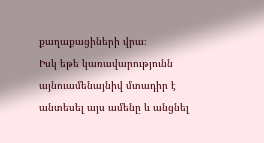քաղաքացիների վրա։
Իսկ եթե կառավարությունն այնուամենայնիվ մտադիր է անտեսել այս ամենը և անցնել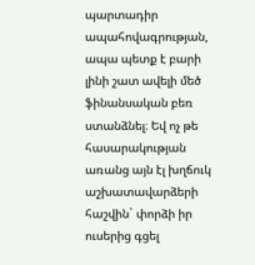պարտադիր ապահովագրության, ապա պետք է բարի լինի շատ ավելի մեծ ֆինանսական բեռ ստանձնել։ Եվ ոչ թե հասարակության առանց այն էլ խղճուկ աշխատավարձերի հաշվին` փորձի իր ուսերից գցել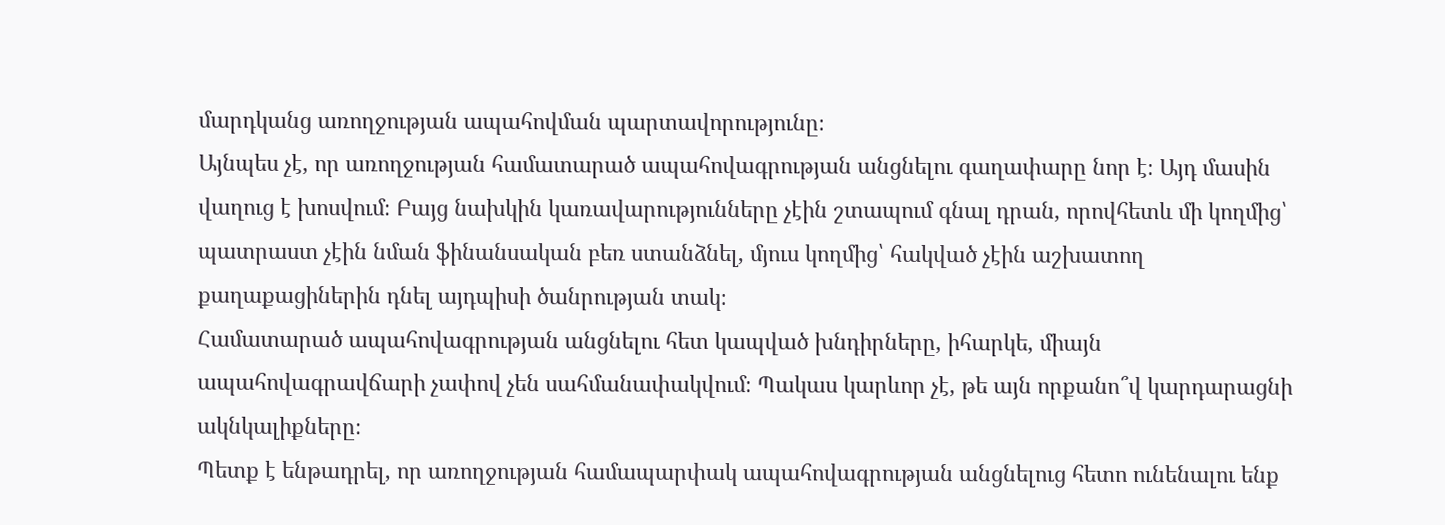մարդկանց առողջության ապահովման պարտավորությունը։
Այնպես չէ, որ առողջության համատարած ապահովագրության անցնելու գաղափարը նոր է։ Այդ մասին վաղուց է խոսվում։ Բայց նախկին կառավարությունները չէին շտապում գնալ դրան, որովհետև մի կողմից՝ պատրաստ չէին նման ֆինանսական բեռ ստանձնել, մյուս կողմից՝ հակված չէին աշխատող քաղաքացիներին դնել այդպիսի ծանրության տակ։
Համատարած ապահովագրության անցնելու հետ կապված խնդիրները, իհարկե, միայն ապահովագրավճարի չափով չեն սահմանափակվում։ Պակաս կարևոր չէ, թե այն որքանո՞վ կարդարացնի ակնկալիքները։
Պետք է ենթադրել, որ առողջության համապարփակ ապահովագրության անցնելուց հետո ունենալու ենք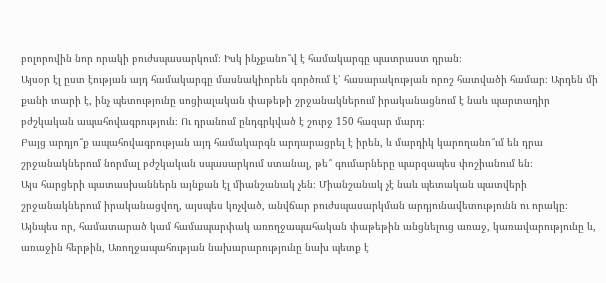բոլորովին նոր որակի բուժսպասարկում։ Իսկ ինչքանո՞վ է համակարգը պատրաստ դրան։
Այսօր էլ ըստ էության այդ համակարգը մասնակիորեն գործում է՝ հասարակության որոշ հատվածի համար։ Արդեն մի քանի տարի է, ինչ պետությունը սոցիալական փաթեթի շրջանակներում իրականացնում է նաև պարտադիր բժշկական ապահովագրություն։ Ու դրանում ընդգրկված է շուրջ 150 հազար մարդ։
Բայց արդյո՞ք ապահովագրության այդ համակարգն արդարացրել է իրեն, և մարդիկ կարողանո՞ւմ են դրա շրջանակներում նորմալ բժշկական սպասարկում ստանալ, թե՞ գումարները պարզապես փոշիանում են։
Այս հարցերի պատասխաններն այնքան էլ միանշանակ չեն։ Միանշանակ չէ նաև պետական պատվերի շրջանակներում իրականացվող, այսպես կոչված, անվճար բուժսպասարկման արդյունավետությունն ու որակը։
Այնպես որ, համատարած կամ համապարփակ առողջապահական փաթեթին անցնելուց առաջ, կառավարությունը և, առաջին հերթին, Առողջապահության նախարարությունը նախ պետք է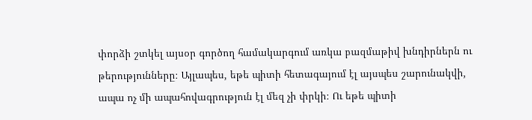փորձի շտկել այսօր գործող համակարգում առկա բազմաթիվ խնդիրներն ու թերությունները։ Այլապես, եթե պիտի հետագայում էլ այսպես շարունակվի, ապա ոչ մի ապահովագրություն էլ մեզ չի փրկի։ Ու եթե պիտի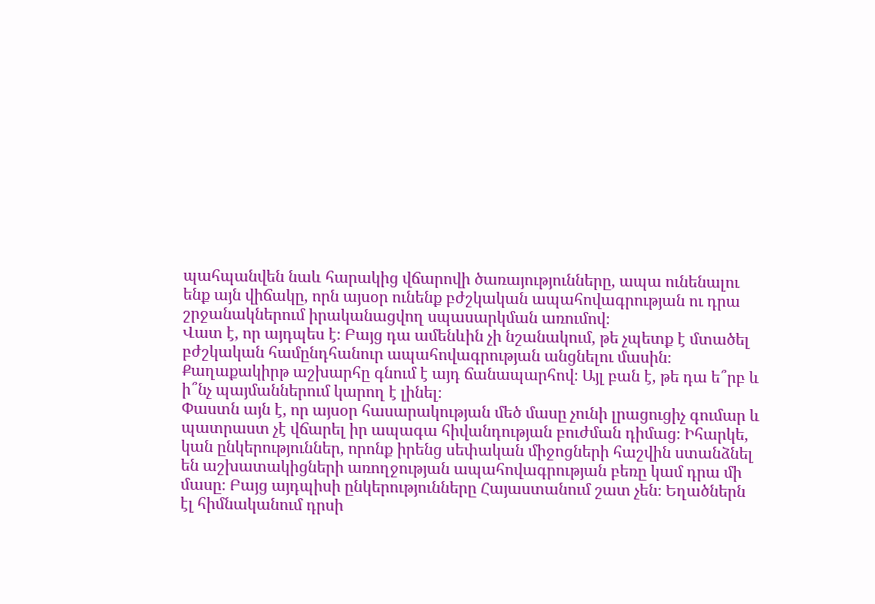պահպանվեն նաև հարակից վճարովի ծառայությունները, ապա ունենալու ենք այն վիճակը, որն այսօր ունենք բժշկական ապահովագրության ու դրա շրջանակներում իրականացվող սպասարկման առումով։
Վատ է, որ այդպես է։ Բայց դա ամենևին չի նշանակում, թե չպետք է մտածել բժշկական համընդհանուր ապահովագրության անցնելու մասին։ Քաղաքակիրթ աշխարհը գնում է այդ ճանապարհով։ Այլ բան է, թե դա ե՞րբ և ի՞նչ պայմաններում կարող է լինել։
Փաստն այն է, որ այսօր հասարակության մեծ մասը չունի լրացուցիչ գումար և պատրաստ չէ վճարել իր ապագա հիվանդության բուժման դիմաց։ Իհարկե, կան ընկերություններ, որոնք իրենց սեփական միջոցների հաշվին ստանձնել են աշխատակիցների առողջության ապահովագրության բեռը կամ դրա մի մասը։ Բայց այդպիսի ընկերությունները Հայաստանում շատ չեն։ Եղածներն էլ հիմնականում դրսի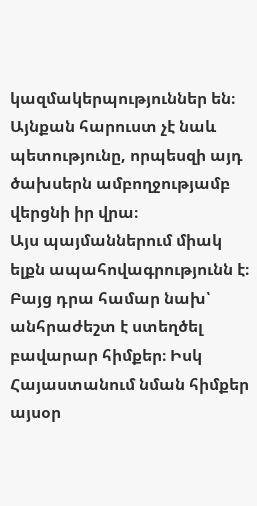կազմակերպություններ են։
Այնքան հարուստ չէ նաև պետությունը, որպեսզի այդ ծախսերն ամբողջությամբ վերցնի իր վրա։
Այս պայմաններում միակ ելքն ապահովագրությունն է։ Բայց դրա համար նախ՝ անհրաժեշտ է ստեղծել բավարար հիմքեր։ Իսկ Հայաստանում նման հիմքեր այսօր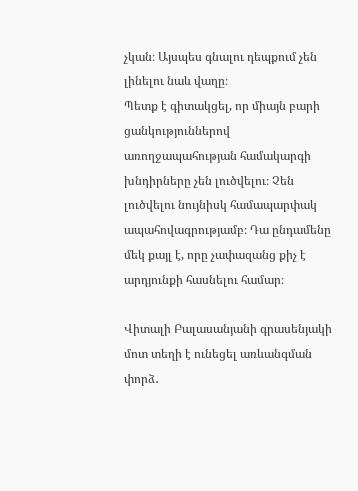չկան։ Այսպես գնալու դեպքում չեն լինելու նաև վաղը։
Պետք է գիտակցել, որ միայն բարի ցանկություններով առողջապահության համակարգի խնդիրները չեն լուծվելու։ Չեն լուծվելու նույնիսկ համապարփակ ապահովագրությամբ։ Դա ընդամենը մեկ քայլ է, որը չափազանց քիչ է արդյունքի հասնելու համար։

Վիտալի Բալասանյանի գրասենյակի մոտ տեղի է ունեցել առևանգման փորձ․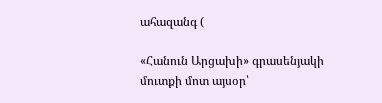ահազանգ (

«Հանուն Արցախի» գրասենյակի մուտքի մոտ այսօր՝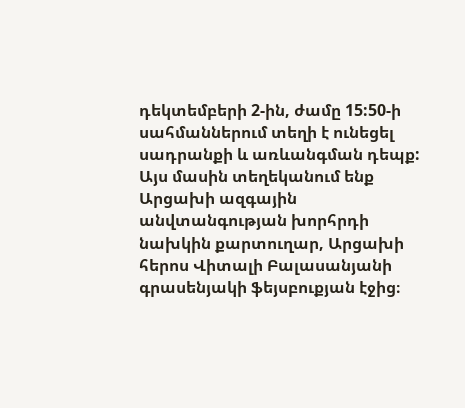դեկտեմբերի 2-ին, ժամը 15:50-ի սահմաններում տեղի է ունեցել սադրանքի և առևանգման դեպք: Այս մասին տեղեկանում ենք Արցախի ազգային անվտանգության խորհրդի նախկին քարտուղար, Արցախի հերոս Վիտալի Բալասանյանի գրասենյակի ֆեյսբուքյան էջից։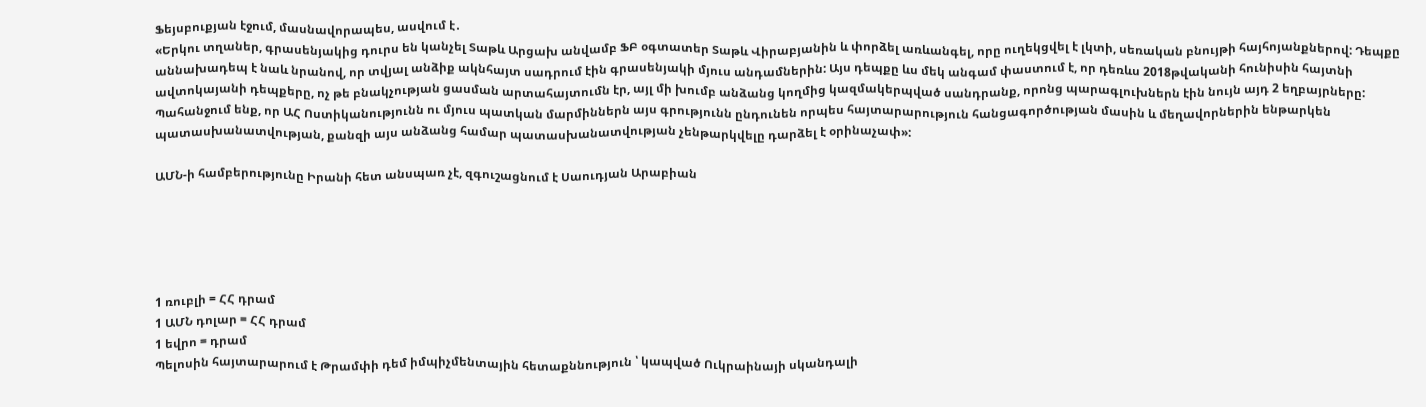Ֆեյսբուքյան էջում, մասնավորապես, ասվում է․
«Երկու տղաներ, գրասենյակից դուրս են կանչել Տաթև Արցախ անվամբ ՖԲ օգտատեր Տաթև Վիրաբյանին և փորձել առևանգել, որը ուղեկցվել է լկտի, սեռական բնույթի հայհոյանքներով: Դեպքը աննախադեպ է նաև նրանով, որ տվյալ անձիք ակնհայտ սադրում էին գրասենյակի մյուս անդամներին: Այս դեպքը ևս մեկ անգամ փաստում է, որ դեռևս 2018թվականի հունիսին հայտնի ավտոկայանի դեպքերը, ոչ թե բնակչության ցասման արտահայտումն էր, այլ մի խումբ անձանց կողմից կազմակերպված սանդրանք, որոնց պարագլուխներն էին նույն այդ 2 եղբայրները: Պահանջում ենք, որ ԱՀ Ոստիկանությունն ու մյուս պատկան մարմիններն այս գրությունն ընդունեն որպես հայտարարություն հանցագործության մասին և մեղավորներին ենթարկեն պատասխանատվության, քանզի այս անձանց համար պատասխանատվության չենթարկվելը դարձել է օրինաչափ»:

ԱՄՆ-ի համբերությունը Իրանի հետ անսպառ չէ, զգուշացնում է Սաուդյան Արաբիան





1 ռուբլի = ՀՀ դրամ
1 ԱՄՆ դոլար = ՀՀ դրամ
1 եվրո = դրամ
Պելոսին հայտարարում է Թրամփի դեմ իմպիչմենտային հետաքննություն ՝ կապված Ուկրաինայի սկանդալի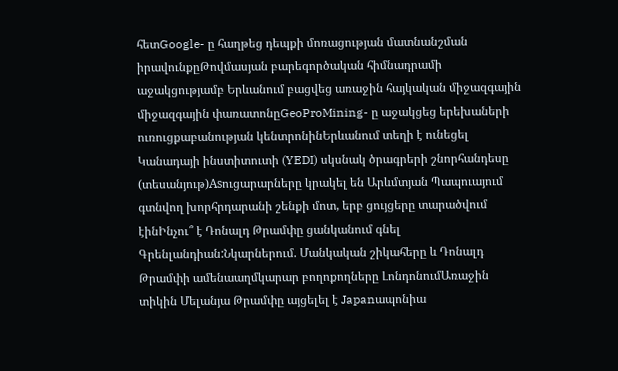հետGoogle- ը հաղթեց դեպքի մոռացության մատնանշման իրավունքըԹովմասյան բարեգործական հիմնադրամի աջակցությամբ Երևանում բացվեց առաջին հայկական միջազգային միջազգային փառատոնըGeoProMining- ը աջակցեց երեխաների ուռուցքաբանության կենտրոնինԵրևանում տեղի է ունեցել Կանադայի ինստիտուտի (YEDI) սկսնակ ծրագրերի շնորհանդեսը (տեսանյութ)Asուցարարները կրակել են Արևմտյան Պապուայում գտնվող խորհրդարանի շենքի մոտ, երբ ցույցերը տարածվում էինԻնչու՞ է Դոնալդ Թրամփը ցանկանում գնել Գրենլանդիան:Նկարներում. Մանկական շիկահերը և Դոնալդ Թրամփի ամենաաղմկարար բողոքողները ԼոնդոնումԱռաջին տիկին Մելանյա Թրամփը այցելել է Japanապոնիա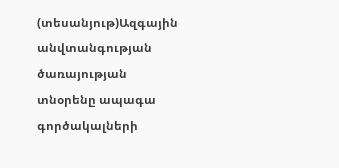(տեսանյութ)Ազգային անվտանգության ծառայության տնօրենը ապագա գործակալների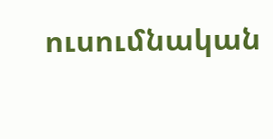ուսումնական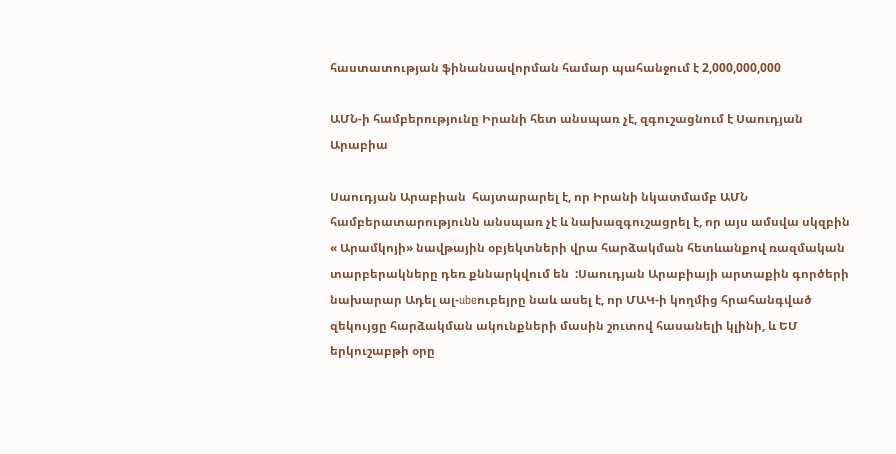հաստատության ֆինանսավորման համար պահանջում է 2,000,000,000

ԱՄՆ-ի համբերությունը Իրանի հետ անսպառ չէ, զգուշացնում է Սաուդյան Արաբիա

Սաուդյան Արաբիան  հայտարարել է, որ Իրանի նկատմամբ ԱՄՆ համբերատարությունն անսպառ չէ և նախազգուշացրել է, որ այս ամսվա սկզբին « Արամկոյի» նավթային օբյեկտների վրա հարձակման հետևանքով ռազմական տարբերակները դեռ քննարկվում են  :Սաուդյան Արաբիայի արտաքին գործերի նախարար Ադել ալ-ubeուբեյրը նաև ասել է, որ ՄԱԿ-ի կողմից հրահանգված զեկույցը հարձակման ակունքների մասին շուտով հասանելի կլինի, և ԵՄ երկուշաբթի օրը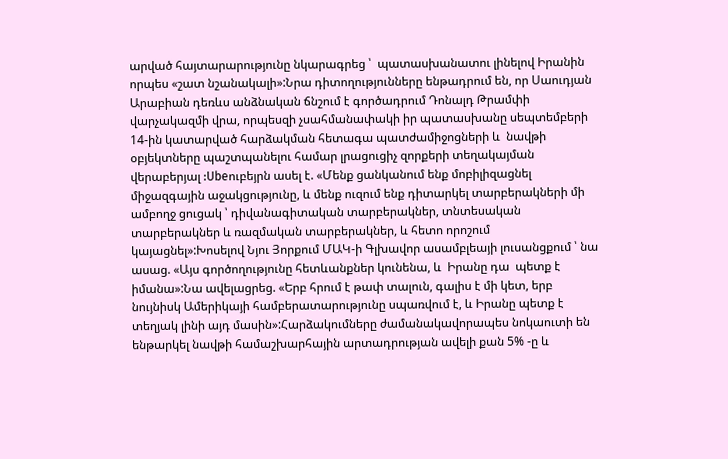արված հայտարարությունը նկարագրեց ՝  պատասխանատու լինելով Իրանին  որպես «շատ նշանակալի»:Նրա դիտողությունները ենթադրում են, որ Սաուդյան Արաբիան դեռևս անձնական ճնշում է գործադրում Դոնալդ Թրամփի վարչակազմի վրա, որպեսզի չսահմանափակի իր պատասխանը սեպտեմբերի 14-ին կատարված հարձակման հետագա պատժամիջոցների և  նավթի օբյեկտները պաշտպանելու համար լրացուցիչ զորքերի տեղակայման վերաբերյալ :Ubeուբեյրն ասել է. «Մենք ցանկանում ենք մոբիլիզացնել միջազգային աջակցությունը, և մենք ուզում ենք դիտարկել տարբերակների մի ամբողջ ցուցակ ՝ դիվանագիտական տարբերակներ, տնտեսական տարբերակներ և ռազմական տարբերակներ, և հետո որոշում կայացնել»:Խոսելով Նյու Յորքում ՄԱԿ-ի Գլխավոր ասամբլեայի լուսանցքում ՝ նա ասաց. «Այս գործողությունը հետևանքներ կունենա, և  Իրանը դա  պետք է իմանա»:Նա ավելացրեց. «Երբ հրում է թափ տալուն, գալիս է մի կետ, երբ նույնիսկ Ամերիկայի համբերատարությունը սպառվում է, և Իրանը պետք է տեղյակ լինի այդ մասին»:Հարձակումները ժամանակավորապես նոկաուտի են ենթարկել նավթի համաշխարհային արտադրության ավելի քան 5% -ը և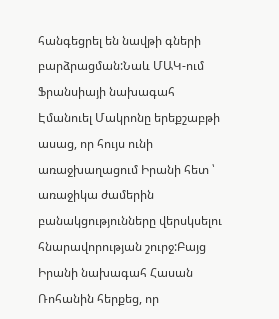հանգեցրել են նավթի գների բարձրացման:Նաև ՄԱԿ-ում Ֆրանսիայի նախագահ Էմանուել Մակրոնը երեքշաբթի ասաց, որ հույս ունի առաջխաղացում Իրանի հետ ՝ առաջիկա ժամերին բանակցությունները վերսկսելու հնարավորության շուրջ:Բայց Իրանի նախագահ Հասան Ռոհանին հերքեց, որ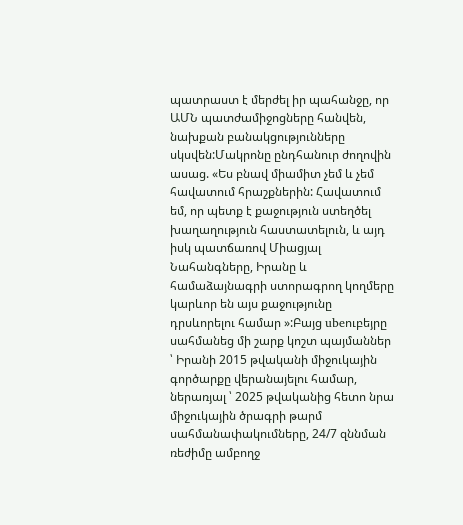պատրաստ է մերժել իր պահանջը, որ ԱՄՆ պատժամիջոցները հանվեն, նախքան բանակցությունները սկսվեն:Մակրոնը ընդհանուր ժողովին ասաց. «Ես բնավ միամիտ չեմ և չեմ հավատում հրաշքներին: Հավատում եմ, որ պետք է քաջություն ստեղծել խաղաղություն հաստատելուն, և այդ իսկ պատճառով Միացյալ Նահանգները, Իրանը և համաձայնագրի ստորագրող կողմերը կարևոր են այս քաջությունը դրսևորելու համար »:Բայց ubeուբեյրը սահմանեց մի շարք կոշտ պայմաններ ՝ Իրանի 2015 թվականի միջուկային գործարքը վերանայելու համար, ներառյալ ՝ 2025 թվականից հետո նրա միջուկային ծրագրի թարմ սահմանափակումները, 24/7 զննման ռեժիմը ամբողջ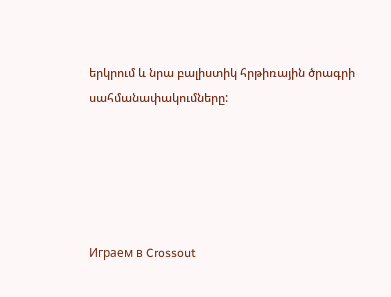երկրում և նրա բալիստիկ հրթիռային ծրագրի սահմանափակումները:





Играем в Crossout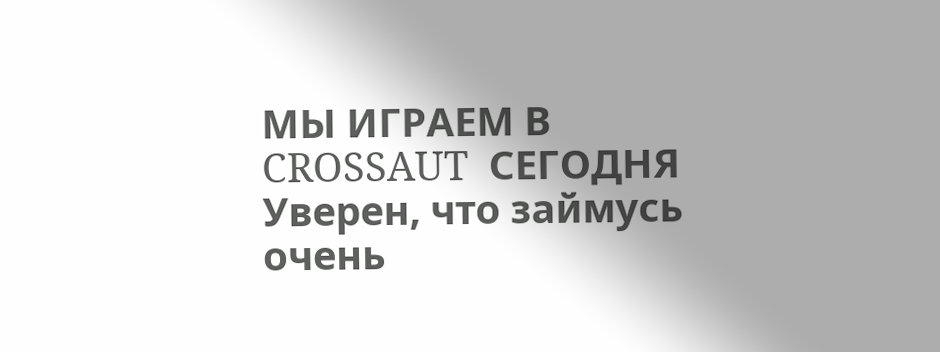МЫ ИГРАЕМ В CROSSAUT  СЕГОДНЯ Уверен, что займусь очень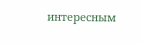интересным